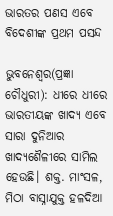ଭାରତର ପଣସ ଏବେ ବିଦେଶୀଙ୍କ ପ୍ରଥମ ପସନ୍ଦ

ଭୁବନେଶ୍ୱର(ପ୍ରଜ୍ଞା ଚୌଧୁରୀ): ଧୀରେ ଧୀରେ ଭାରତୀୟଙ୍କ ଖାଦ୍ୟ ଏବେ ସାରା ଦୁନିଆର ଖାଦ୍ୟଶୈଳୀରେ ସାମିଲ ହେଉଛି। ଶକ୍ତ. ମାଂସଳ, ମିଠା ବାସ୍ନାଯୁକ୍ତ ହଳଦିଆ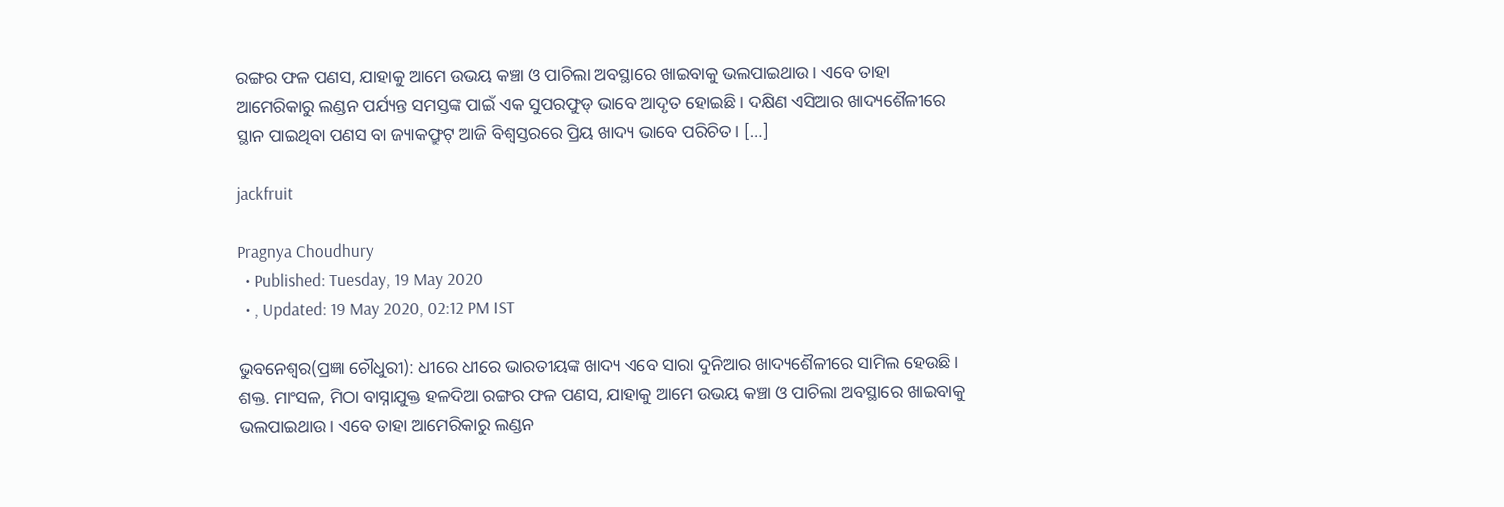ରଙ୍ଗର ଫଳ ପଣସ, ଯାହାକୁ ଆମେ ଉଭୟ କଞ୍ଚା ଓ ପାଚିଲା ଅବସ୍ଥାରେ ଖାଇବାକୁ ଭଲପାଇଥାଉ। ଏବେ ତାହା ଆମେରିକାରୁ ଲଣ୍ଡନ ପର୍ଯ୍ୟନ୍ତ ସମସ୍ତଙ୍କ ପାଇଁ ଏକ ସୁପରଫୁଡ୍ ଭାବେ ଆଦୃତ ହୋଇଛି। ଦକ୍ଷିଣ ଏସିଆର ଖାଦ୍ୟଶୈଳୀରେ ସ୍ଥାନ ପାଇଥିବା ପଣସ ବା ଜ୍ୟାକଫ୍ରୁଟ୍ ଆଜି ବିଶ୍ୱସ୍ତରରେ ପ୍ରିୟ ଖାଦ୍ୟ ଭାବେ ପରିଚିତ। […]

jackfruit

Pragnya Choudhury
  • Published: Tuesday, 19 May 2020
  • , Updated: 19 May 2020, 02:12 PM IST

ଭୁବନେଶ୍ୱର(ପ୍ରଜ୍ଞା ଚୌଧୁରୀ): ଧୀରେ ଧୀରେ ଭାରତୀୟଙ୍କ ଖାଦ୍ୟ ଏବେ ସାରା ଦୁନିଆର ଖାଦ୍ୟଶୈଳୀରେ ସାମିଲ ହେଉଛି। ଶକ୍ତ. ମାଂସଳ, ମିଠା ବାସ୍ନାଯୁକ୍ତ ହଳଦିଆ ରଙ୍ଗର ଫଳ ପଣସ, ଯାହାକୁ ଆମେ ଉଭୟ କଞ୍ଚା ଓ ପାଚିଲା ଅବସ୍ଥାରେ ଖାଇବାକୁ ଭଲପାଇଥାଉ। ଏବେ ତାହା ଆମେରିକାରୁ ଲଣ୍ଡନ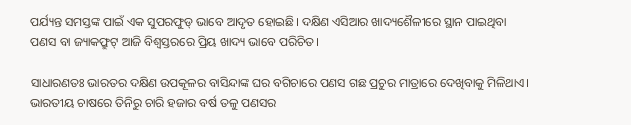ପର୍ଯ୍ୟନ୍ତ ସମସ୍ତଙ୍କ ପାଇଁ ଏକ ସୁପରଫୁଡ୍ ଭାବେ ଆଦୃତ ହୋଇଛି। ଦକ୍ଷିଣ ଏସିଆର ଖାଦ୍ୟଶୈଳୀରେ ସ୍ଥାନ ପାଇଥିବା ପଣସ ବା ଜ୍ୟାକଫ୍ରୁଟ୍ ଆଜି ବିଶ୍ୱସ୍ତରରେ ପ୍ରିୟ ଖାଦ୍ୟ ଭାବେ ପରିଚିତ।

ସାଧାରଣତଃ ଭାରତର ଦକ୍ଷିଣ ଉପକୂଳର ବାସିନ୍ଦାଙ୍କ ଘର ବଗିଚାରେ ପଣସ ଗଛ ପ୍ରଚୁର ମାତ୍ରାରେ ଦେଖିବାକୁ ମିଳିଥାଏ। ଭାରତୀୟ ଚାଷରେ ତିନିରୁ ଚାରି ହଜାର ବର୍ଷ ତଳୁ ପଣସର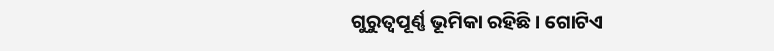ଗୁରୁତ୍ୱପୂର୍ଣ୍ଣ ଭୂମିକା ରହିଛି। ଗୋଟିଏ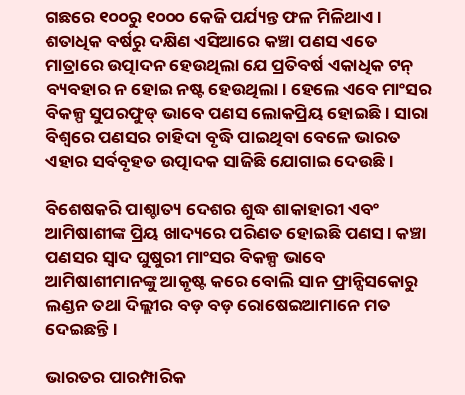ଗଛରେ ୧୦୦ରୁ ୧୦୦୦ କେଜି ପର୍ଯ୍ୟନ୍ତ ଫଳ ମିଳିଥାଏ। ଶତାଧିକ ବର୍ଷରୁ ଦକ୍ଷିଣ ଏସିଆରେ କଞ୍ଚା ପଣସ ଏତେ ମାତ୍ରାରେ ଉତ୍ପାଦନ ହେଉଥିଲା ଯେ ପ୍ରତିବର୍ଷ ଏକାଧିକ ଟନ୍ ବ୍ୟବହାର ନ ହୋଇ ନଷ୍ଟ ହେଉଥିଲା। ହେଲେ ଏବେ ମାଂସର ବିକଳ୍ପ ସୁପରଫୁଡ୍ ଭାବେ ପଣସ ଲୋକପ୍ରିୟ ହୋଇଛି। ସାରା ବିଶ୍ୱରେ ପଣସର ଚାହିଦା ବୃଦ୍ଧି ପାଇଥିବା ବେଳେ ଭାରତ ଏହାର ସର୍ବବୃହତ ଉତ୍ପାଦକ ସାଜିଛି ଯୋଗାଇ ଦେଉଛି।

ବିଶେଷକରି ପାଶ୍ଚାତ୍ୟ ଦେଶର ଶୁଦ୍ଧ ଶାକାହାରୀ ଏବଂ ଆମିଷାଶୀଙ୍କ ପ୍ରିୟ ଖାଦ୍ୟରେ ପରିଣତ ହୋଇଛି ପଣସ। କଞ୍ଚା ପଣସର ସ୍ୱାଦ ଘୁଷୁରୀ ମାଂସର ବିକଳ୍ପ ଭାବେ ଆମିଷାଶୀମାନଙ୍କୁ ଆକୃଷ୍ଟ କରେ ବୋଲି ସାନ ଫ୍ରାନ୍ସିସକୋରୁ ଲଣ୍ଡନ ତଥା ଦିଲ୍ଲୀର ବଡ଼ ବଡ଼ ରୋଷେଇଆମାନେ ମତ ଦେଇଛନ୍ତି।

ଭାରତର ପାରମ୍ପାରିକ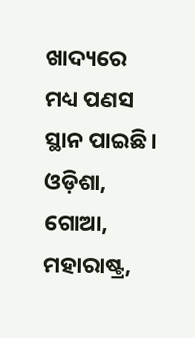ଖାଦ୍ୟରେ ମଧ୍ୟ ପଣସ ସ୍ଥାନ ପାଇଛି। ଓଡ଼ିଶା, ଗୋଆ, ମହାରାଷ୍ଟ୍ର,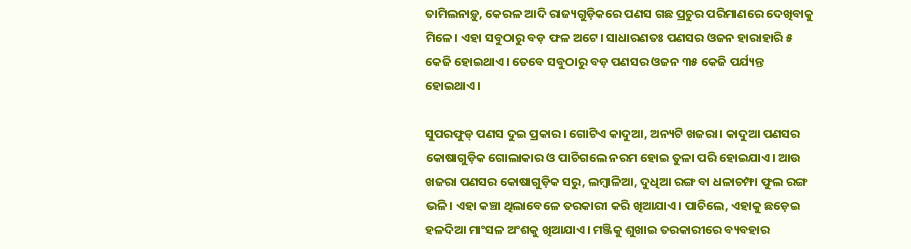ତାମିଲନାଡ଼ୁ, କେରଳ ଆଦି ରାଜ୍ୟଗୁଡ଼ିକରେ ପଣସ ଗଛ ପ୍ରଚୁର ପରିମାଣରେ ଦେଖିବାକୁ ମିଳେ। ଏହା ସବୁଠାରୁ ବଡ଼ ଫଳ ଅଟେ। ସାଧାରଣତଃ ପଣସର ଓଜନ ହାରାହାରି ୫ କେଜି ହୋଇଥାଏ। ତେବେ ସବୁଠାରୁ ବଡ଼ ପଣସର ଓଜନ ୩୫ କେଜି ପର୍ଯ୍ୟନ୍ତ ହୋଇଥାଏ।

ସୁପରଫୁଡ୍ ପଣସ ଦୁଇ ପ୍ରକାର। ଗୋଟିଏ କାଦୁଆ, ଅନ୍ୟଟି ଖଜରା। କାଦୁଆ ପଣସର କୋଷାଗୁଡ଼ିକ ଗୋଲାକାର ଓ ପାଚିଗଲେ ନରମ ହୋଇ ତୁଳା ପରି ହୋଇଯାଏ। ଆଉ ଖଜରା ପଣସର କୋଷାଗୁଡ଼ିକ ସରୁ, ଲମ୍ବାଳିଆ, ଦୁଧିଆ ରଙ୍ଗ ବା ଧଳାଚମ୍ଫା ଫୁଲ ରଙ୍ଗ ଭଳି। ଏହା କଞ୍ଚା ଥିଲାବେଳେ ତରକାରୀ କରି ଖିଆଯାଏ। ପାଚିଲେ, ଏହାକୁ ଛଡ଼େଇ ହଳଦିଆ ମାଂସଳ ଅଂଶକୁ ଖିଆଯାଏ। ମଞ୍ଜିକୁ ଶୁଖାଇ ତରକାରୀରେ ବ୍ୟବହାର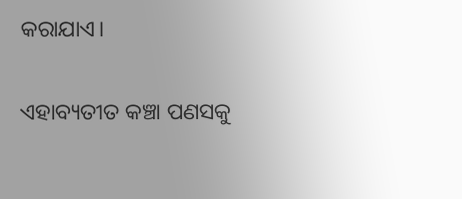କରାଯାଏ।

ଏହାବ୍ୟତୀତ କଞ୍ଚା ପଣସକୁ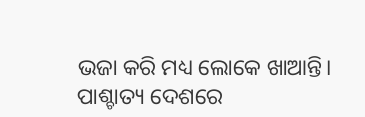ଭଜା କରି ମଧ୍ୟ ଲୋକେ ଖାଆନ୍ତି। ପାଶ୍ଚାତ୍ୟ ଦେଶରେ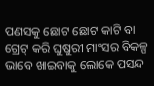ପଣସକୁ ଛୋଟ ଛୋଟ କାଟି ବା ଗ୍ରେଟ୍ କରି ଘୁଷୁରୀ ମାଂସର ବିକଳ୍ପ ଭାବେ ଖାଇବାକୁ ଲୋକେ ପସନ୍ଦ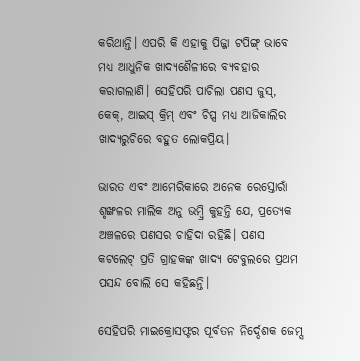କରିଥାନ୍ତି। ଏପରି କି ଏହାକୁ ପିଜ୍ଜା ଟପିଙ୍ଗ୍ ଭାବେ ମଧ୍ୟ ଆଧୁନିକ ଖାଦ୍ୟଶୈଳୀରେ ବ୍ୟବହାର କରାଗଲାଣି। ସେହିପରି ପାଚିଲା ପଣସ ଜୁସ୍, କେକ୍, ଆଇସ୍ କ୍ରିମ୍ ଏବଂ ଚିପ୍ସ ମଧ୍ୟ ଆଜିକାଲିର ଖାଦ୍ୟରୁଚିରେ ବହୁତ ଲୋକପ୍ରିୟ।

ଭାରତ ଏବଂ ଆମେରିକାରେ ଅନେକ ରେସ୍ତୋରାଁ ଶୃଙ୍ଖଳର ମାଲିକ ଅନୁ ଭମ୍ୱ୍ରି କୁହନ୍ତି ଯେ, ପ୍ରତ୍ୟେକ ଅଞ୍ଚଳରେ ପଣସର ଚାହିଦା ରହିଛି। ପଣସ କଟଲେଟ୍ ପ୍ରତି ଗ୍ରାହକଙ୍କ ଖାଦ୍ୟ ଟେବୁଲରେ ପ୍ରଥମ ପସନ୍ଦ ବୋଲି ସେ କହିଛନ୍ତି।

ସେହିପରି ମାଇକ୍ରୋସଫ୍ଟର ପୂର୍ବତନ ନିର୍ଦ୍ଦେଶକ ଜେମ୍ସ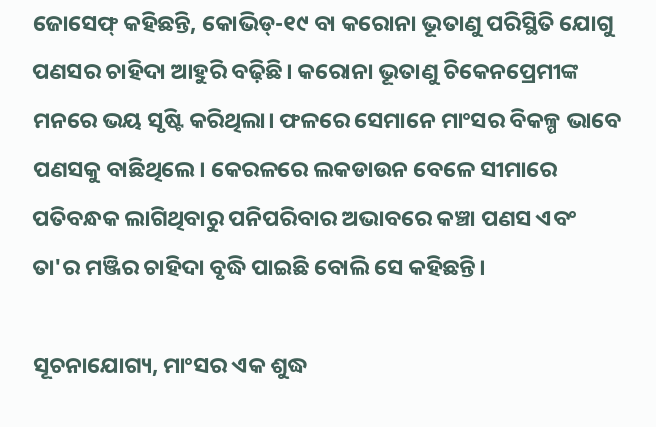ଜୋସେଫ୍ କହିଛନ୍ତି, କୋଭିଡ୍-୧୯ ବା କରୋନା ଭୂତାଣୁ ପରିସ୍ଥିତି ଯୋଗୁ ପଣସର ଚାହିଦା ଆହୁରି ବଢ଼ିଛି। କରୋନା ଭୂତାଣୁ ଚିକେନପ୍ରେମୀଙ୍କ ମନରେ ଭୟ ସୃଷ୍ଟି କରିଥିଲା। ଫଳରେ ସେମାନେ ମାଂସର ବିକଳ୍ପ ଭାବେ ପଣସକୁ ବାଛିଥିଲେ। କେରଳରେ ଲକଡାଉନ ବେଳେ ସୀମାରେ ପତିବନ୍ଧକ ଲାଗିଥିବାରୁ ପନିପରିବାର ଅଭାବରେ କଞ୍ଚା ପଣସ ଏବଂ ତା'ର ମଞ୍ଜିର ଚାହିଦା ବୃଦ୍ଧି ପାଇଛି ବୋଲି ସେ କହିଛନ୍ତି।

ସୂଚନାଯୋଗ୍ୟ, ମାଂସର ଏକ ଶୁଦ୍ଧ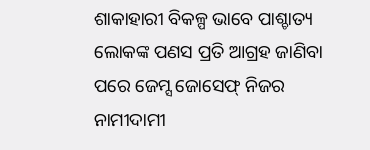ଶାକାହାରୀ ବିକଳ୍ପ ଭାବେ ପାଶ୍ଚାତ୍ୟ ଲୋକଙ୍କ ପଣସ ପ୍ରତି ଆଗ୍ରହ ଜାଣିବା ପରେ ଜେମ୍ସ ଜୋସେଫ୍ ନିଜର ନାମୀଦାମୀ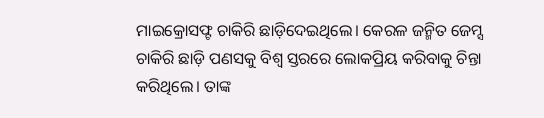ମାଇକ୍ରୋସଫ୍ଟ ଚାକିରି ଛାଡ଼ିଦେଇଥିଲେ। କେରଳ ଜନ୍ମିତ ଜେମ୍ସ ଚାକିରି ଛାଡ଼ି ପଣସକୁ ବିଶ୍ୱ ସ୍ତରରେ ଲୋକପ୍ରିୟ କରିବାକୁ ଚିନ୍ତା କରିଥିଲେ। ତାଙ୍କ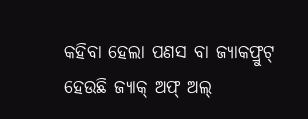କହିବା ହେଲା ପଣସ ବା ଜ୍ୟାକଫ୍ରୁଟ୍ ହେଉଛି ଜ୍ୟାକ୍ ଅଫ୍ ଅଲ୍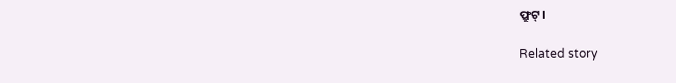ଫ୍ରୁଟ୍।

Related story